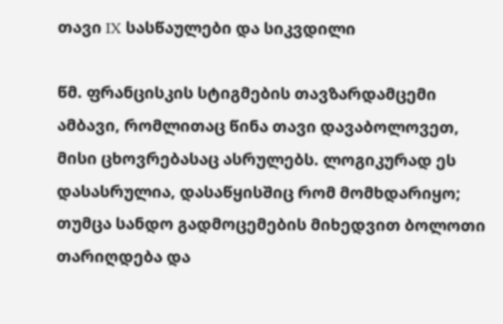თავი IX სასწაულები და სიკვდილი

წმ. ფრანცისკის სტიგმების თავზარდამცემი ამბავი, რომლითაც წინა თავი დავაბოლოვეთ, მისი ცხოვრებასაც ასრულებს. ლოგიკურად ეს დასასრულია, დასაწყისშიც რომ მომხდარიყო; თუმცა სანდო გადმოცემების მიხედვით ბოლოთი თარიღდება და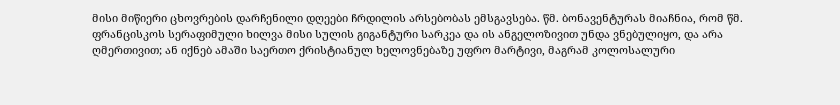მისი მიწიერი ცხოვრების დარჩენილი დღეები ჩრდილის არსებობას ემსგავსება. წმ. ბონავენტურას მიაჩნია, რომ წმ. ფრანცისკოს სერაფიმული ხილვა მისი სულის გიგანტური სარკეა და ის ანგელოზივით უნდა ვნებულიყო, და არა ღმერთივით; ან იქნებ ამაში საერთო ქრისტიანულ ხელოვნებაზე უფრო მარტივი, მაგრამ კოლოსალური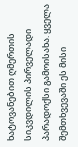ხატოვანებით ღმერთის სიკვდილის პირველადი პარადოქსი გამოისახა. ყველა შემთხვევაში ეს მისი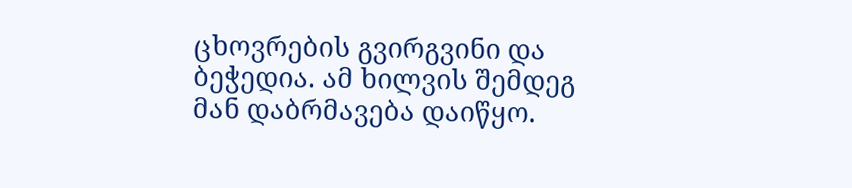ცხოვრების გვირგვინი და ბეჭედია. ამ ხილვის შემდეგ მან დაბრმავება დაიწყო.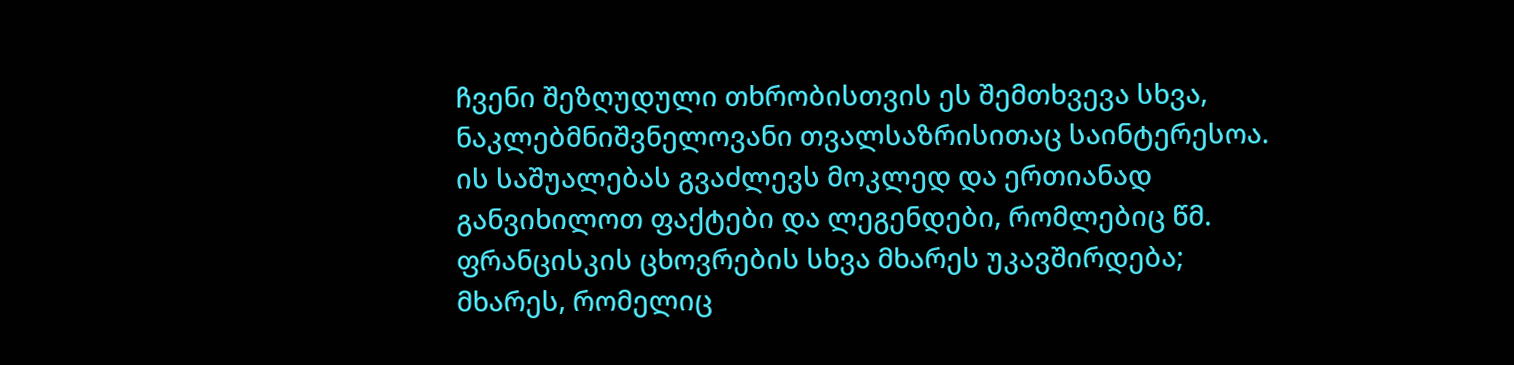ჩვენი შეზღუდული თხრობისთვის ეს შემთხვევა სხვა, ნაკლებმნიშვნელოვანი თვალსაზრისითაც საინტერესოა. ის საშუალებას გვაძლევს მოკლედ და ერთიანად განვიხილოთ ფაქტები და ლეგენდები, რომლებიც წმ. ფრანცისკის ცხოვრების სხვა მხარეს უკავშირდება; მხარეს, რომელიც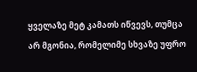ყველაზე მეტ კამათს იწვევს, თუმცა არ მგონია, რომელიმე სხვაზე უფრო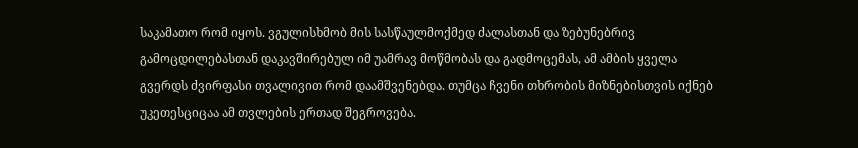საკამათო რომ იყოს. ვგულისხმობ მის სასწაულმოქმედ ძალასთან და ზებუნებრივ გამოცდილებასთან დაკავშირებულ იმ უამრავ მოწმობას და გადმოცემას, ამ ამბის ყველა გვერდს ძვირფასი თვალივით რომ დაამშვენებდა. თუმცა ჩვენი თხრობის მიზნებისთვის იქნებ უკეთესციცაა ამ თვლების ერთად შეგროვება.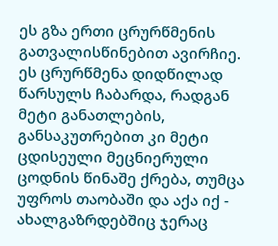ეს გზა ერთი ცრურწმენის გათვალისწინებით ავირჩიე. ეს ცრურწმენა დიდწილად წარსულს ჩაბარდა, რადგან მეტი განათლების, განსაკუთრებით კი მეტი ცდისეული მეცნიერული ცოდნის წინაშე ქრება, თუმცა უფროს თაობაში და აქა იქ - ახალგაზრდებშიც ჯერაც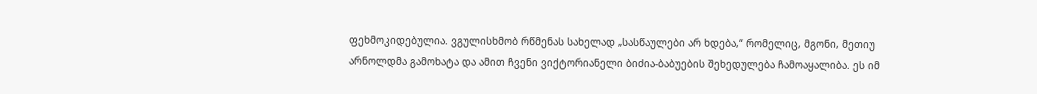ფეხმოკიდებულია. ვგულისხმობ რწმენას სახელად „სასწაულები არ ხდება,“ რომელიც, მგონი, მეთიუ არნოლდმა გამოხატა და ამით ჩვენი ვიქტორიანელი ბიძია-ბაბუების შეხედულება ჩამოაყალიბა. ეს იმ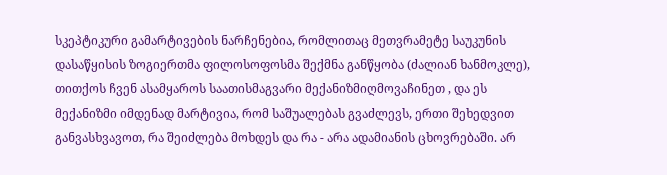სკეპტიკური გამარტივების ნარჩენებია, რომლითაც მეთვრამეტე საუკუნის დასაწყისის ზოგიერთმა ფილოსოფოსმა შექმნა განწყობა (ძალიან ხანმოკლე), თითქოს ჩვენ ასამყაროს საათისმაგვარი მექანიზმიღმოვაჩინეთ , და ეს მექანიზმი იმდენად მარტივია, რომ საშუალებას გვაძლევს, ერთი შეხედვით განვასხვავოთ, რა შეიძლება მოხდეს და რა - არა ადამიანის ცხოვრებაში. არ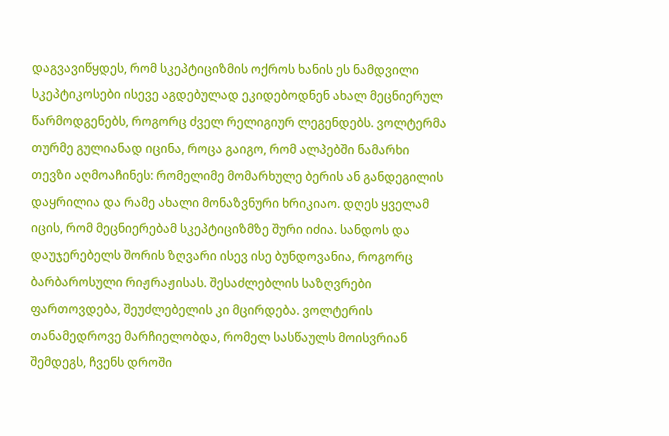დაგვავიწყდეს, რომ სკეპტიციზმის ოქროს ხანის ეს ნამდვილი სკეპტიკოსები ისევე აგდებულად ეკიდებოდნენ ახალ მეცნიერულ წარმოდგენებს, როგორც ძველ რელიგიურ ლეგენდებს. ვოლტერმა თურმე გულიანად იცინა, როცა გაიგო, რომ ალპებში ნამარხი თევზი აღმოაჩინეს: რომელიმე მომარხულე ბერის ან განდეგილის დაყრილია და რამე ახალი მონაზვნური ხრიკიაო. დღეს ყველამ იცის, რომ მეცნიერებამ სკეპტიციზმზე შური იძია. სანდოს და დაუჯერებელს შორის ზღვარი ისევ ისე ბუნდოვანია, როგორც ბარბაროსული რიჟრაჟისას. შესაძლებლის საზღვრები ფართოვდება, შეუძლებელის კი მცირდება. ვოლტერის თანამედროვე მარჩიელობდა, რომელ სასწაულს მოისვრიან შემდეგს, ჩვენს დროში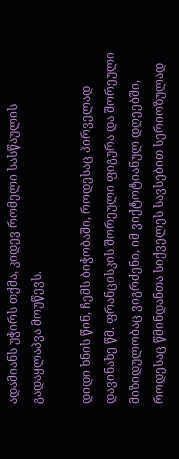ადამიანს უჭირს თქმა, კიდევ რომელი სასწაულის გადაყლაპვა მოუწევს.

დიდი ხნის წინ, ჩემს ბიჭობაში, როდესაც პირველად დავინახე წმ. ფრანცისკის შორეული ფიგურა და შორეული მიზიდულობაც ვიგრძენი, იმ ვიქტოტიანულ დღეებში, როდესაც წმინდანთა სიქველეს სავსებით სერიოზულად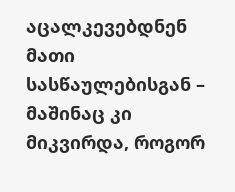აცალკევებდნენ მათი სასწაულებისგან – მაშინაც კი მიკვირდა, როგორ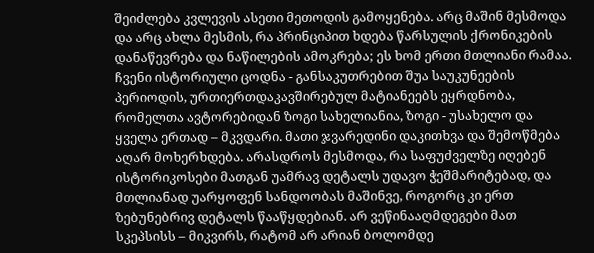შეიძლება კვლევის ასეთი მეთოდის გამოყენება. არც მაშინ მესმოდა და არც ახლა მესმის, რა პრინციპით ხდება წარსულის ქრონიკების დანაწევრება და ნაწილების ამოკრება; ეს ხომ ერთი მთლიანი რამაა. ჩვენი ისტორიული ცოდნა - განსაკუთრებით შუა საუკუნეების პერიოდის, ურთიერთდაკავშირებულ მატიანეებს ეყრდნობა, რომელთა ავტორებიდან ზოგი სახელიანია, ზოგი - უსახელო და ყველა ერთად – მკვდარი. მათი ჯვარედინი დაკითხვა და შემოწმება აღარ მოხერხდება. არასდროს მესმოდა, რა საფუძველზე იღებენ ისტორიკოსები მათგან უამრავ დეტალს უდავო ჭეშმარიტებად, და მთლიანად უარყოფენ სანდოობას მაშინვე, როგორც კი ერთ ზებუნებრივ დეტალს წააწყდებიან. არ ვეწინააღმდეგები მათ სკეპსისს – მიკვირს, რატომ არ არიან ბოლომდე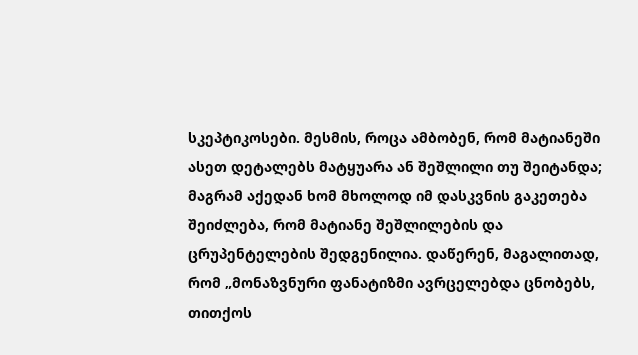სკეპტიკოსები. მესმის, როცა ამბობენ, რომ მატიანეში ასეთ დეტალებს მატყუარა ან შეშლილი თუ შეიტანდა; მაგრამ აქედან ხომ მხოლოდ იმ დასკვნის გაკეთება შეიძლება, რომ მატიანე შეშლილების და ცრუპენტელების შედგენილია. დაწერენ, მაგალითად, რომ „მონაზვნური ფანატიზმი ავრცელებდა ცნობებს, თითქოს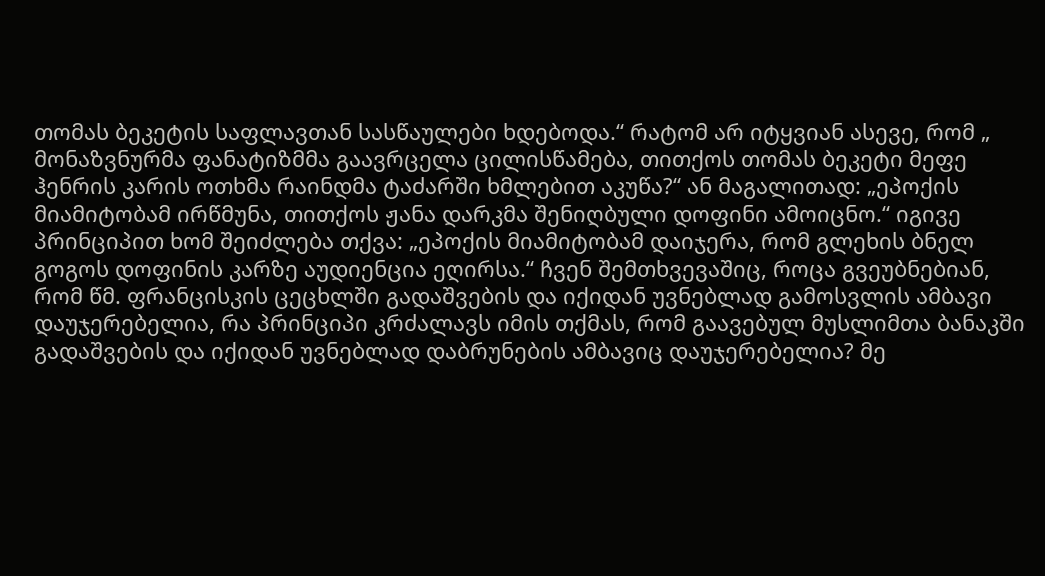თომას ბეკეტის საფლავთან სასწაულები ხდებოდა.“ რატომ არ იტყვიან ასევე, რომ „ მონაზვნურმა ფანატიზმმა გაავრცელა ცილისწამება, თითქოს თომას ბეკეტი მეფე ჰენრის კარის ოთხმა რაინდმა ტაძარში ხმლებით აკუწა?“ ან მაგალითად: „ეპოქის მიამიტობამ ირწმუნა, თითქოს ჟანა დარკმა შენიღბული დოფინი ამოიცნო.“ იგივე პრინციპით ხომ შეიძლება თქვა: „ეპოქის მიამიტობამ დაიჯერა, რომ გლეხის ბნელ გოგოს დოფინის კარზე აუდიენცია ეღირსა.“ ჩვენ შემთხვევაშიც, როცა გვეუბნებიან, რომ წმ. ფრანცისკის ცეცხლში გადაშვების და იქიდან უვნებლად გამოსვლის ამბავი დაუჯერებელია, რა პრინციპი კრძალავს იმის თქმას, რომ გაავებულ მუსლიმთა ბანაკში გადაშვების და იქიდან უვნებლად დაბრუნების ამბავიც დაუჯერებელია? მე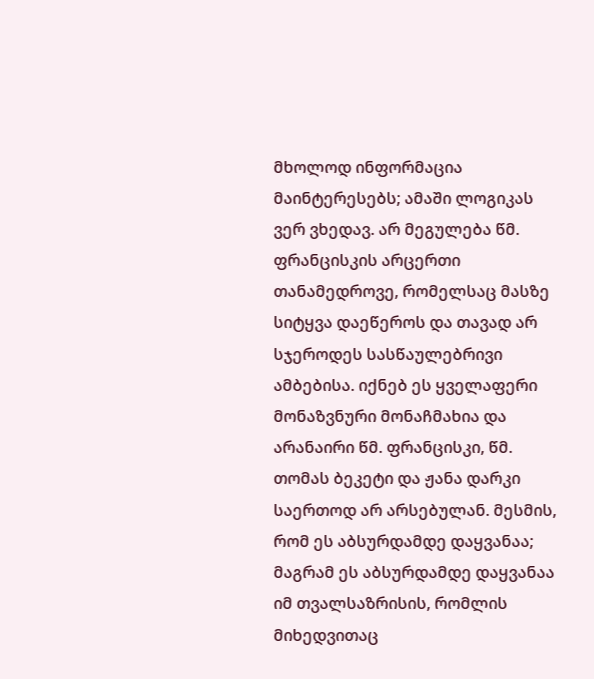მხოლოდ ინფორმაცია მაინტერესებს; ამაში ლოგიკას ვერ ვხედავ. არ მეგულება წმ. ფრანცისკის არცერთი თანამედროვე, რომელსაც მასზე სიტყვა დაეწეროს და თავად არ სჯეროდეს სასწაულებრივი ამბებისა. იქნებ ეს ყველაფერი მონაზვნური მონაჩმახია და არანაირი წმ. ფრანცისკი, წმ. თომას ბეკეტი და ჟანა დარკი საერთოდ არ არსებულან. მესმის, რომ ეს აბსურდამდე დაყვანაა; მაგრამ ეს აბსურდამდე დაყვანაა იმ თვალსაზრისის, რომლის მიხედვითაც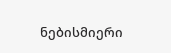ნებისმიერი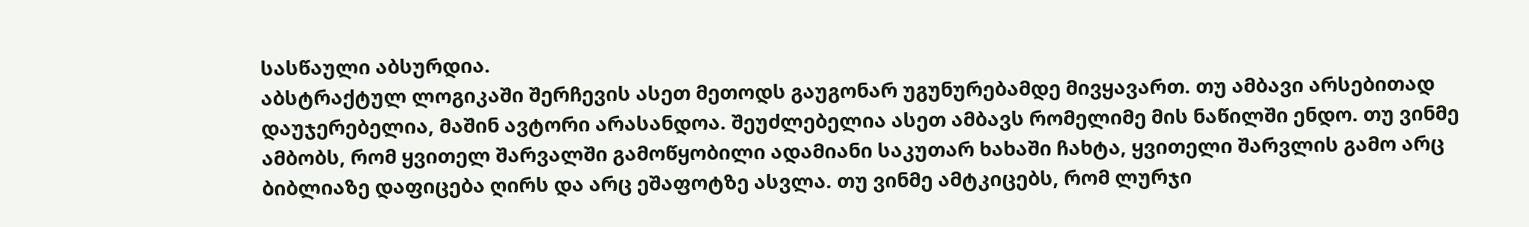სასწაული აბსურდია.
აბსტრაქტულ ლოგიკაში შერჩევის ასეთ მეთოდს გაუგონარ უგუნურებამდე მივყავართ. თუ ამბავი არსებითად დაუჯერებელია, მაშინ ავტორი არასანდოა. შეუძლებელია ასეთ ამბავს რომელიმე მის ნაწილში ენდო. თუ ვინმე ამბობს, რომ ყვითელ შარვალში გამოწყობილი ადამიანი საკუთარ ხახაში ჩახტა, ყვითელი შარვლის გამო არც ბიბლიაზე დაფიცება ღირს და არც ეშაფოტზე ასვლა. თუ ვინმე ამტკიცებს, რომ ლურჯი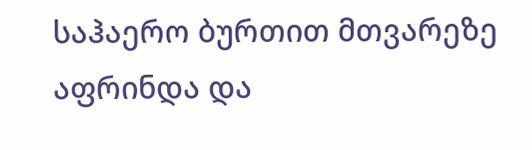საჰაერო ბურთით მთვარეზე აფრინდა და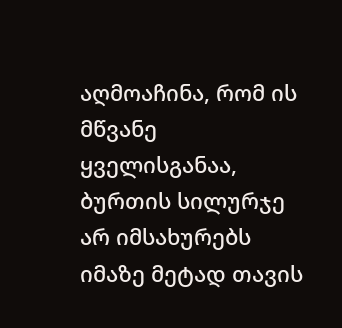აღმოაჩინა, რომ ის მწვანე ყველისგანაა, ბურთის სილურჯე არ იმსახურებს იმაზე მეტად თავის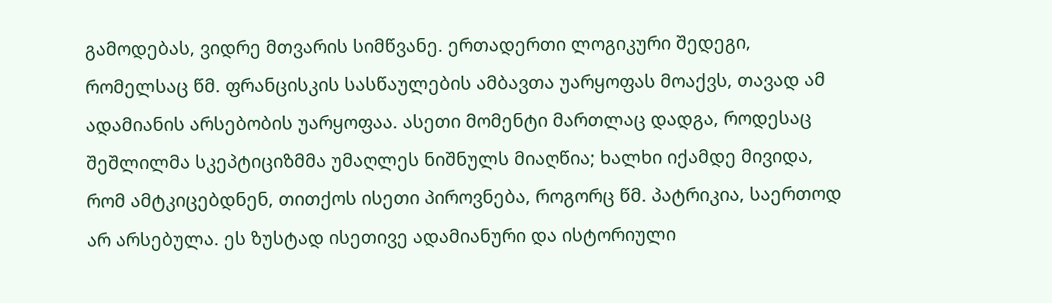გამოდებას, ვიდრე მთვარის სიმწვანე. ერთადერთი ლოგიკური შედეგი, რომელსაც წმ. ფრანცისკის სასწაულების ამბავთა უარყოფას მოაქვს, თავად ამ ადამიანის არსებობის უარყოფაა. ასეთი მომენტი მართლაც დადგა, როდესაც შეშლილმა სკეპტიციზმმა უმაღლეს ნიშნულს მიაღწია; ხალხი იქამდე მივიდა, რომ ამტკიცებდნენ, თითქოს ისეთი პიროვნება, როგორც წმ. პატრიკია, საერთოდ არ არსებულა. ეს ზუსტად ისეთივე ადამიანური და ისტორიული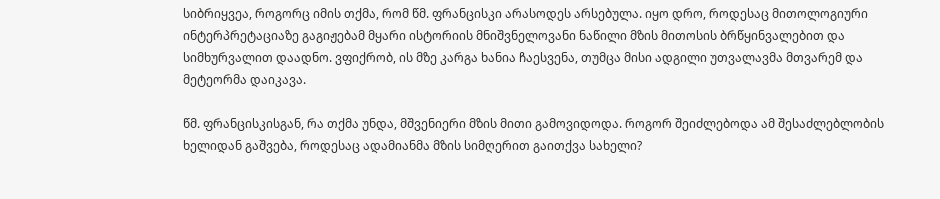სიბრიყვეა, როგორც იმის თქმა, რომ წმ. ფრანცისკი არასოდეს არსებულა. იყო დრო, როდესაც მითოლოგიური ინტერპრეტაციაზე გაგიჟებამ მყარი ისტორიის მნიშვნელოვანი ნაწილი მზის მითოსის ბრწყინვალებით და სიმხურვალით დაადნო. ვფიქრობ, ის მზე კარგა ხანია ჩაესვენა, თუმცა მისი ადგილი უთვალავმა მთვარემ და მეტეორმა დაიკავა.

წმ. ფრანცისკისგან, რა თქმა უნდა, მშვენიერი მზის მითი გამოვიდოდა. როგორ შეიძლებოდა ამ შესაძლებლობის ხელიდან გაშვება, როდესაც ადამიანმა მზის სიმღერით გაითქვა სახელი?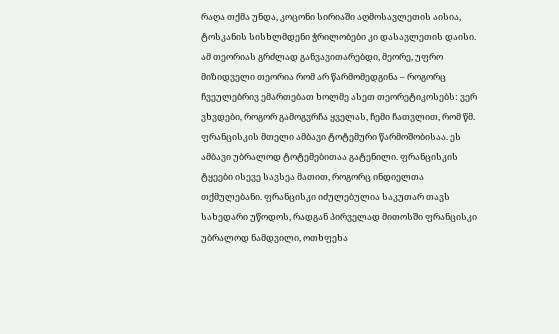რაღა თქმა უნდა, კოცონი სირიაში აღმოსავლეთის აისია, ტოსკანის სისხლმდენი ჭრილობები კი დასავლეთის დაისი. ამ თეორიას გრძლად განვავითარებდი, მეორე, უფრო მიზიდველი თეორია რომ არ წარმომედგინა – როგორც ჩვეულებრივ ემართებათ ხოლმე ასეთ თეორეტიკოსებს: ვერ ვხვდები, როგორ გამოგვრჩა ყველას, ჩემი ჩათვლით, რომ წმ. ფრანცისკის მთელი ამბავი ტოტემური წარმოშობისაა. ეს ამბავი უბრალოდ ტოტემებითაა გატენილი. ფრანცისკის ტყეები ისევე სავსეა მათით, როგორც ინდიელთა თქმულებანი. ფრანცისკი იძულებულია საკუთარ თავს სახედარი უწოდოს, რადგან პირველად მითოსში ფრანცისკი უბრალოდ ნამდვილი, ოთხფეხა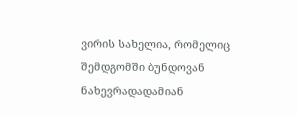ვირის სახელია, რომელიც შემდგომში ბუნდოვან ნახევრადადამიან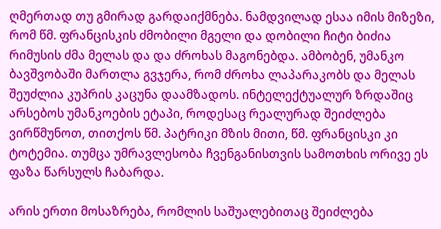ღმერთად თუ გმირად გარდაიქმნება. ნამდვილად ესაა იმის მიზეზი, რომ წმ. ფრანცისკის ძმობილი მგელი და დობილი ჩიტი ბიძია რიმუსის ძმა მელას და და ძროხას მაგონებდა. ამბობენ, უმანკო ბავშვობაში მართლა გვჯერა, რომ ძროხა ლაპარაკობს და მელას შეუძლია კუპრის კაცუნა დაამზადოს. ინტელექტუალურ ზრდაშიც არსებოს უმანკოების ეტაპი, როდესაც რეალურად შეიძლება ვირწმუნოთ, თითქოს წმ. პატრიკი მზის მითი, წმ. ფრანცისკი კი ტოტემია. თუმცა უმრავლესობა ჩვენგანისთვის სამოთხის ორივე ეს ფაზა წარსულს ჩაბარდა.

არის ერთი მოსაზრება, რომლის საშუალებითაც შეიძლება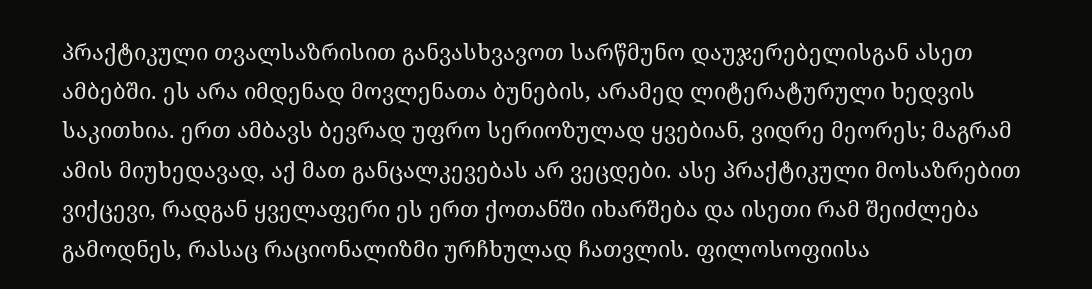პრაქტიკული თვალსაზრისით განვასხვავოთ სარწმუნო დაუჯერებელისგან ასეთ ამბებში. ეს არა იმდენად მოვლენათა ბუნების, არამედ ლიტერატურული ხედვის საკითხია. ერთ ამბავს ბევრად უფრო სერიოზულად ყვებიან, ვიდრე მეორეს; მაგრამ ამის მიუხედავად, აქ მათ განცალკევებას არ ვეცდები. ასე პრაქტიკული მოსაზრებით ვიქცევი, რადგან ყველაფერი ეს ერთ ქოთანში იხარშება და ისეთი რამ შეიძლება გამოდნეს, რასაც რაციონალიზმი ურჩხულად ჩათვლის. ფილოსოფიისა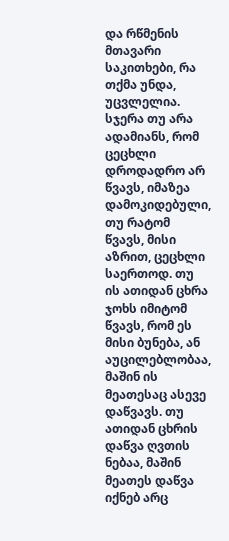და რწმენის მთავარი საკითხები, რა თქმა უნდა, უცვლელია. სჯერა თუ არა ადამიანს, რომ ცეცხლი დროდადრო არ წვავს, იმაზეა დამოკიდებული, თუ რატომ წვავს, მისი აზრით, ცეცხლი საერთოდ. თუ ის ათიდან ცხრა ჯოხს იმიტომ წვავს, რომ ეს მისი ბუნება, ან აუცილებლობაა, მაშინ ის მეათესაც ასევე დაწვავს. თუ ათიდან ცხრის დაწვა ღვთის ნებაა, მაშინ მეათეს დაწვა იქნებ არც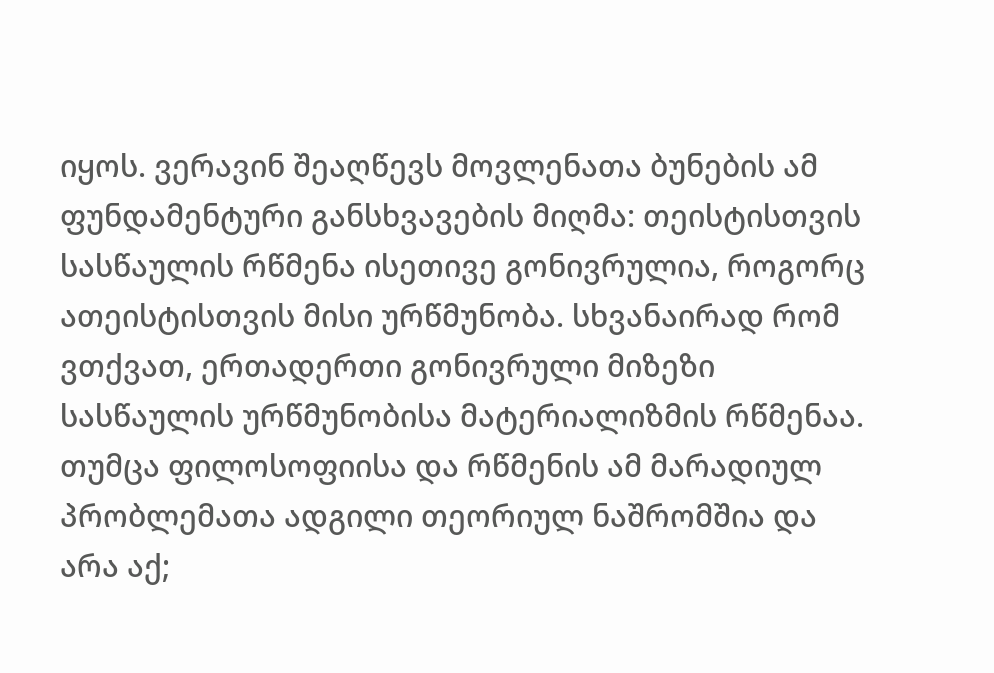იყოს. ვერავინ შეაღწევს მოვლენათა ბუნების ამ ფუნდამენტური განსხვავების მიღმა: თეისტისთვის სასწაულის რწმენა ისეთივე გონივრულია, როგორც ათეისტისთვის მისი ურწმუნობა. სხვანაირად რომ ვთქვათ, ერთადერთი გონივრული მიზეზი სასწაულის ურწმუნობისა მატერიალიზმის რწმენაა. თუმცა ფილოსოფიისა და რწმენის ამ მარადიულ პრობლემათა ადგილი თეორიულ ნაშრომშია და არა აქ;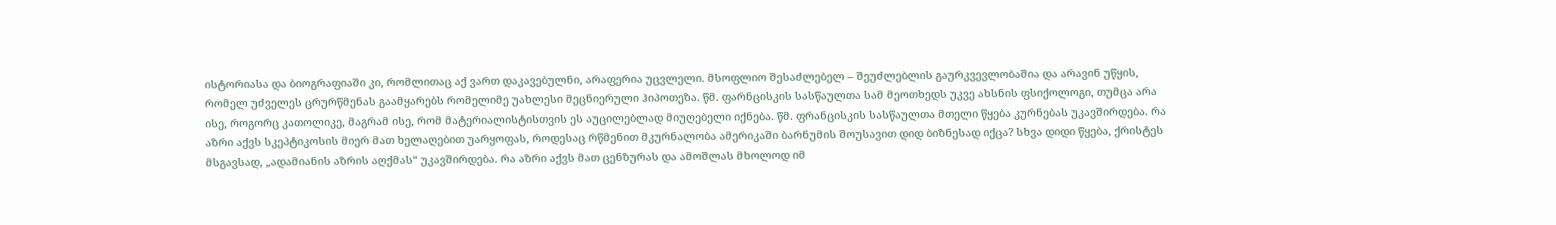ისტორიასა და ბიოგრაფიაში კი, რომლითაც აქ ვართ დაკავებულნი, არაფერია უცვლელი. მსოფლიო შესაძლებელ – შეუძლებლის გაურკვევლობაშია და არავინ უწყის, რომელ უძველეს ცრურწმენას გაამყარებს რომელიმე უახლესი მეცნიერული ჰიპოთეზა. წმ. ფარნცისკის სასწაულთა სამ მეოთხედს უკვე ახსნის ფსიქოლოგი, თუმცა არა ისე, როგორც კათოლიკე, მაგრამ ისე, რომ მატერიალისტისთვის ეს აუცილებლად მიუღებელი იქნება. წმ. ფრანცისკის სასწაულთა მთელი წყება კურნებას უკავშირდება. რა აზრი აქვს სკეპტიკოსის მიერ მათ ხელაღებით უარყოფას, როდესაც რწმენით მკურნალობა ამერიკაში ბარნუმის შოუსავით დიდ ბიზნესად იქცა? სხვა დიდი წყება, ქრისტეს მსგავსად, „ადამიანის აზრის აღქმას“ უკავშირდება. რა აზრი აქვს მათ ცენზურას და ამოშლას მხოლოდ იმ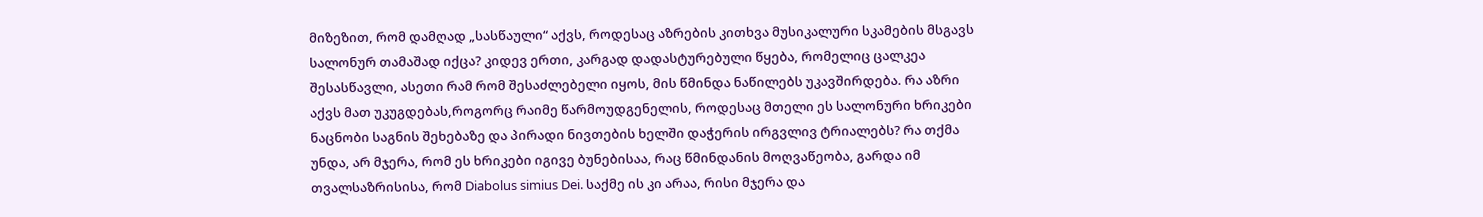მიზეზით, რომ დამღად „სასწაული“ აქვს, როდესაც აზრების კითხვა მუსიკალური სკამების მსგავს სალონურ თამაშად იქცა? კიდევ ერთი, კარგად დადასტურებული წყება, რომელიც ცალკეა შესასწავლი, ასეთი რამ რომ შესაძლებელი იყოს, მის წმინდა ნაწილებს უკავშირდება. რა აზრი აქვს მათ უკუგდებას,როგორც რაიმე წარმოუდგენელის, როდესაც მთელი ეს სალონური ხრიკები ნაცნობი საგნის შეხებაზე და პირადი ნივთების ხელში დაჭერის ირგვლივ ტრიალებს? რა თქმა უნდა, არ მჯერა, რომ ეს ხრიკები იგივე ბუნებისაა, რაც წმინდანის მოღვაწეობა, გარდა იმ თვალსაზრისისა, რომ Diabolus simius Dei. საქმე ის კი არაა, რისი მჯერა და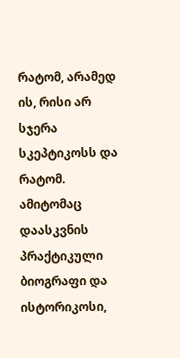რატომ, არამედ ის, რისი არ სჯერა სკეპტიკოსს და რატომ. ამიტომაც დაასკვნის პრაქტიკული ბიოგრაფი და ისტორიკოსი,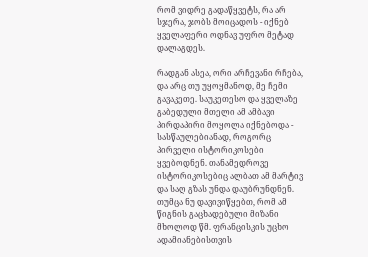რომ ვიდრე გადაწყვეტს, რა არ სჯერა, ჯობს მოიცადოს - იქნებ ყველაფერი ოდნავ უფრო მეტად დალაგდეს.

რადგან ასეა, ორი არჩევანი რჩება, და არც თუ უყოყმანოდ, მე ჩემი გავაკეთე. საუკეთესო და ყველაზე გაბედული მთელი ამ ამბავი პირდაპირი მოყოლა იქნებოდა - სასწაულებიანად, როგორც პირველი ისტორიკოსები ყვებოდნენ. თანამედროვე ისტორიკოსებიც ალბათ ამ მარტივ და საღ გზას უნდა დაუბრუნდნენ. თუმცა ნუ დავივიწყებთ, რომ ამ წიგნის გაცხადებული მიზანი მხოლოდ წმ. ფრანცისკის უცხო ადამიანებისთვის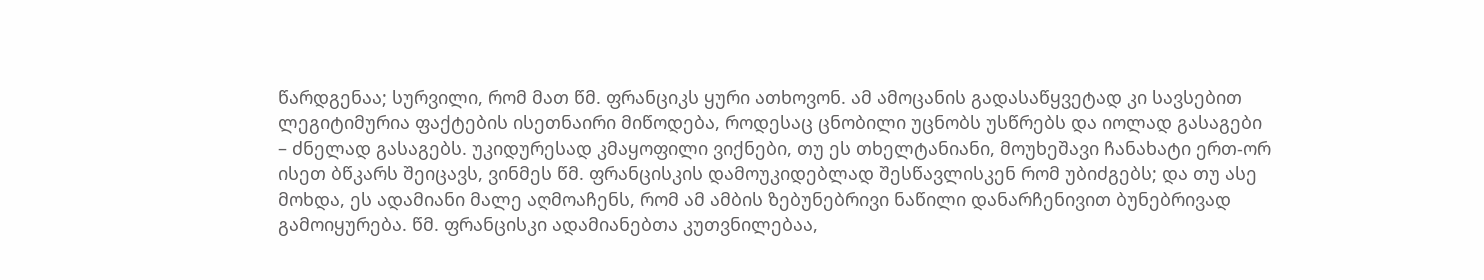წარდგენაა; სურვილი, რომ მათ წმ. ფრანციკს ყური ათხოვონ. ამ ამოცანის გადასაწყვეტად კი სავსებით ლეგიტიმურია ფაქტების ისეთნაირი მიწოდება, როდესაც ცნობილი უცნობს უსწრებს და იოლად გასაგები – ძნელად გასაგებს. უკიდურესად კმაყოფილი ვიქნები, თუ ეს თხელტანიანი, მოუხეშავი ჩანახატი ერთ-ორ ისეთ ბწკარს შეიცავს, ვინმეს წმ. ფრანცისკის დამოუკიდებლად შესწავლისკენ რომ უბიძგებს; და თუ ასე მოხდა, ეს ადამიანი მალე აღმოაჩენს, რომ ამ ამბის ზებუნებრივი ნაწილი დანარჩენივით ბუნებრივად გამოიყურება. წმ. ფრანცისკი ადამიანებთა კუთვნილებაა,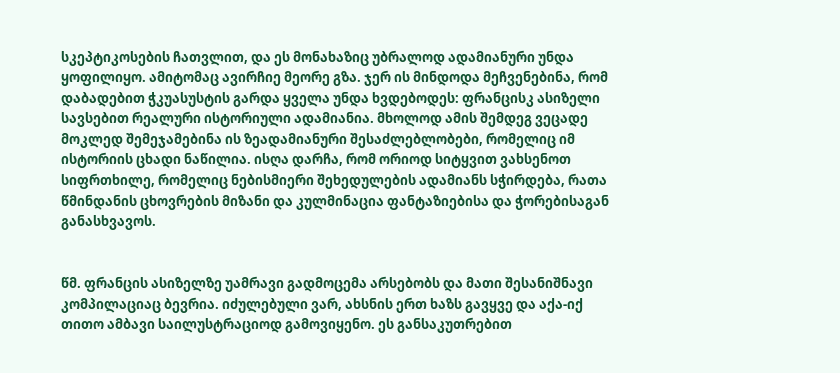სკეპტიკოსების ჩათვლით, და ეს მონახაზიც უბრალოდ ადამიანური უნდა ყოფილიყო. ამიტომაც ავირჩიე მეორე გზა. ჯერ ის მინდოდა მეჩვენებინა, რომ დაბადებით ჭკუასუსტის გარდა ყველა უნდა ხვდებოდეს: ფრანცისკ ასიზელი სავსებით რეალური ისტორიული ადამიანია. მხოლოდ ამის შემდეგ ვეცადე მოკლედ შემეჯამებინა ის ზეადამიანური შესაძლებლობები, რომელიც იმ ისტორიის ცხადი ნაწილია. ისღა დარჩა, რომ ორიოდ სიტყვით ვახსენოთ სიფრთხილე, რომელიც ნებისმიერი შეხედულების ადამიანს სჭირდება, რათა წმინდანის ცხოვრების მიზანი და კულმინაცია ფანტაზიებისა და ჭორებისაგან განასხვავოს.


წმ. ფრანცის ასიზელზე უამრავი გადმოცემა არსებობს და მათი შესანიშნავი კომპილაციაც ბევრია. იძულებული ვარ, ახსნის ერთ ხაზს გავყვე და აქა-იქ თითო ამბავი საილუსტრაციოდ გამოვიყენო. ეს განსაკუთრებით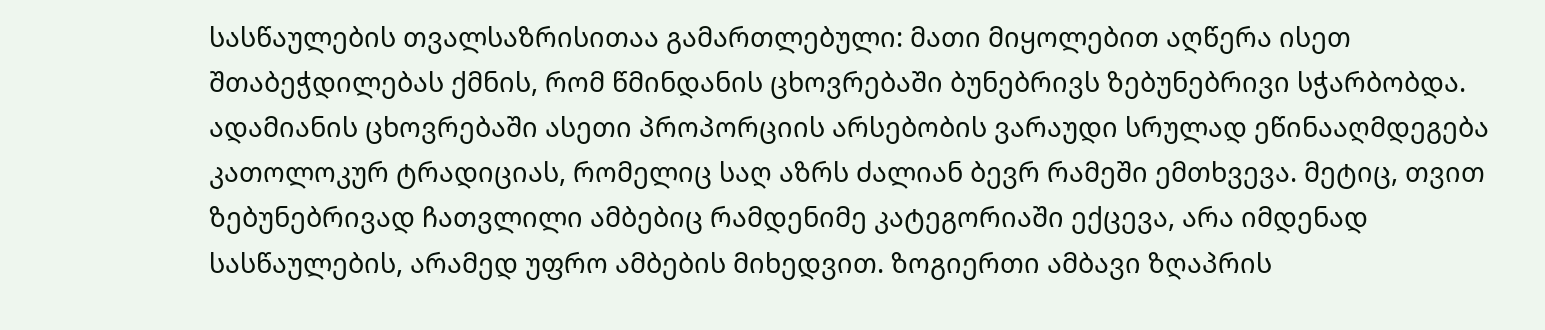სასწაულების თვალსაზრისითაა გამართლებული: მათი მიყოლებით აღწერა ისეთ შთაბეჭდილებას ქმნის, რომ წმინდანის ცხოვრებაში ბუნებრივს ზებუნებრივი სჭარბობდა. ადამიანის ცხოვრებაში ასეთი პროპორციის არსებობის ვარაუდი სრულად ეწინააღმდეგება კათოლოკურ ტრადიციას, რომელიც საღ აზრს ძალიან ბევრ რამეში ემთხვევა. მეტიც, თვით ზებუნებრივად ჩათვლილი ამბებიც რამდენიმე კატეგორიაში ექცევა, არა იმდენად სასწაულების, არამედ უფრო ამბების მიხედვით. ზოგიერთი ამბავი ზღაპრის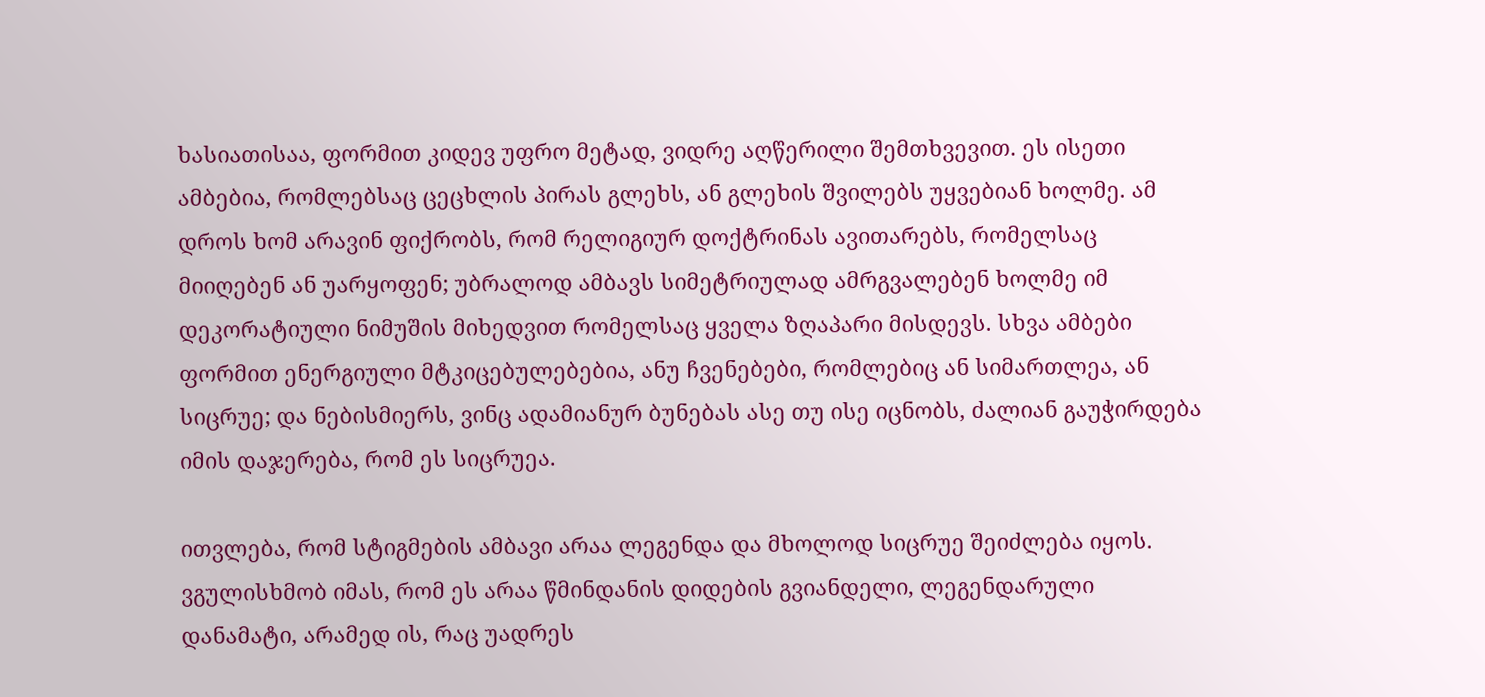ხასიათისაა, ფორმით კიდევ უფრო მეტად, ვიდრე აღწერილი შემთხვევით. ეს ისეთი ამბებია, რომლებსაც ცეცხლის პირას გლეხს, ან გლეხის შვილებს უყვებიან ხოლმე. ამ დროს ხომ არავინ ფიქრობს, რომ რელიგიურ დოქტრინას ავითარებს, რომელსაც მიიღებენ ან უარყოფენ; უბრალოდ ამბავს სიმეტრიულად ამრგვალებენ ხოლმე იმ დეკორატიული ნიმუშის მიხედვით რომელსაც ყველა ზღაპარი მისდევს. სხვა ამბები ფორმით ენერგიული მტკიცებულებებია, ანუ ჩვენებები, რომლებიც ან სიმართლეა, ან სიცრუე; და ნებისმიერს, ვინც ადამიანურ ბუნებას ასე თუ ისე იცნობს, ძალიან გაუჭირდება იმის დაჯერება, რომ ეს სიცრუეა.

ითვლება, რომ სტიგმების ამბავი არაა ლეგენდა და მხოლოდ სიცრუე შეიძლება იყოს. ვგულისხმობ იმას, რომ ეს არაა წმინდანის დიდების გვიანდელი, ლეგენდარული დანამატი, არამედ ის, რაც უადრეს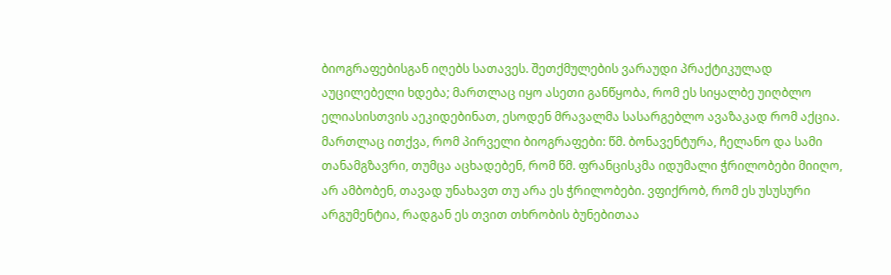ბიოგრაფებისგან იღებს სათავეს. შეთქმულების ვარაუდი პრაქტიკულად აუცილებელი ხდება; მართლაც იყო ასეთი განწყობა, რომ ეს სიყალბე უიღბლო ელიასისთვის აეკიდებინათ, ესოდენ მრავალმა სასარგებლო ავაზაკად რომ აქცია. მართლაც ითქვა, რომ პირველი ბიოგრაფები: წმ. ბონავენტურა, ჩელანო და სამი თანამგზავრი, თუმცა აცხადებენ, რომ წმ. ფრანცისკმა იდუმალი ჭრილობები მიიღო, არ ამბობენ, თავად უნახავთ თუ არა ეს ჭრილობები. ვფიქრობ, რომ ეს უსუსური არგუმენტია, რადგან ეს თვით თხრობის ბუნებითაა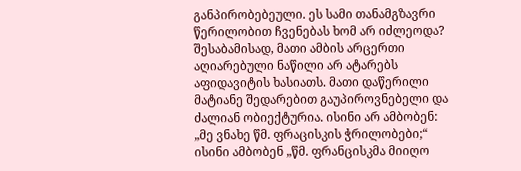განპირობებეული. ეს სამი თანამგზავრი წერილობით ჩვენებას ხომ არ იძლეოდა? შესაბამისად, მათი ამბის არცერთი აღიარებული ნაწილი არ ატარებს აფიდავიტის ხასიათს. მათი დაწერილი მატიანე შედარებით გაუპიროვნებელი და ძალიან ობიექტურია. ისინი არ ამბობენ: „მე ვნახე წმ. ფრაცისკის ჭრილობები;“ ისინი ამბობენ „წმ. ფრანცისკმა მიიღო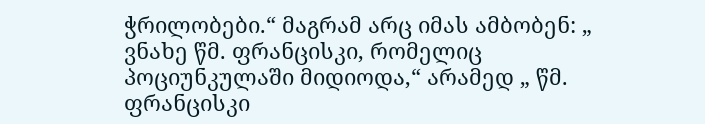ჭრილობები.“ მაგრამ არც იმას ამბობენ: „ ვნახე წმ. ფრანცისკი, რომელიც პოციუნკულაში მიდიოდა,“ არამედ „ წმ. ფრანცისკი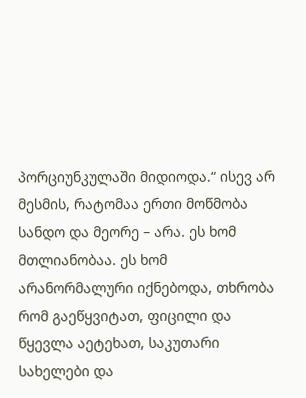პორციუნკულაში მიდიოდა.“ ისევ არ მესმის, რატომაა ერთი მოწმობა სანდო და მეორე – არა. ეს ხომ მთლიანობაა. ეს ხომ არანორმალური იქნებოდა, თხრობა რომ გაეწყვიტათ, ფიცილი და წყევლა აეტეხათ, საკუთარი სახელები და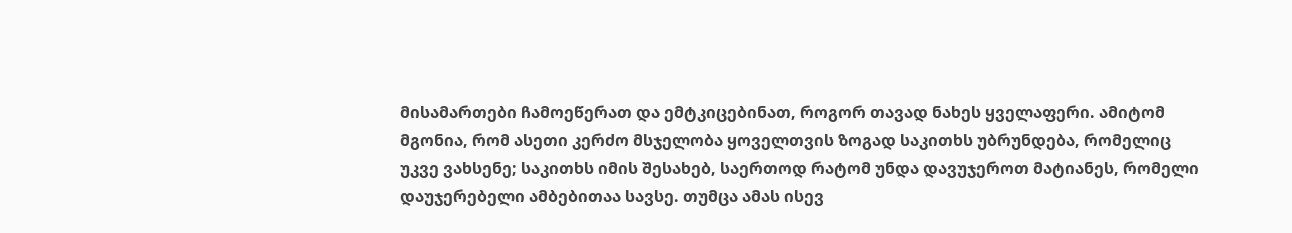მისამართები ჩამოეწერათ და ემტკიცებინათ, როგორ თავად ნახეს ყველაფერი. ამიტომ მგონია, რომ ასეთი კერძო მსჯელობა ყოველთვის ზოგად საკითხს უბრუნდება, რომელიც უკვე ვახსენე; საკითხს იმის შესახებ, საერთოდ რატომ უნდა დავუჯეროთ მატიანეს, რომელი დაუჯერებელი ამბებითაა სავსე. თუმცა ამას ისევ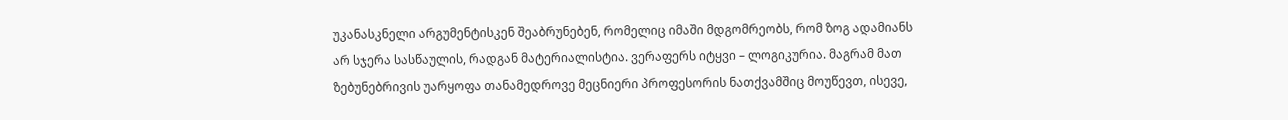უკანასკნელი არგუმენტისკენ შეაბრუნებენ, რომელიც იმაში მდგომრეობს, რომ ზოგ ადამიანს არ სჯერა სასწაულის, რადგან მატერიალისტია. ვერაფერს იტყვი – ლოგიკურია. მაგრამ მათ ზებუნებრივის უარყოფა თანამედროვე მეცნიერი პროფესორის ნათქვამშიც მოუწევთ, ისევე,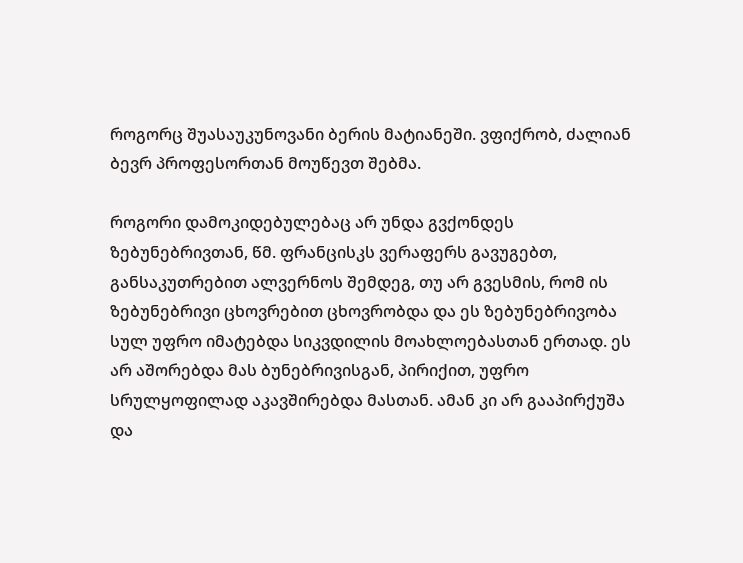როგორც შუასაუკუნოვანი ბერის მატიანეში. ვფიქრობ, ძალიან ბევრ პროფესორთან მოუწევთ შებმა.

როგორი დამოკიდებულებაც არ უნდა გვქონდეს ზებუნებრივთან, წმ. ფრანცისკს ვერაფერს გავუგებთ, განსაკუთრებით ალვერნოს შემდეგ, თუ არ გვესმის, რომ ის ზებუნებრივი ცხოვრებით ცხოვრობდა და ეს ზებუნებრივობა სულ უფრო იმატებდა სიკვდილის მოახლოებასთან ერთად. ეს არ აშორებდა მას ბუნებრივისგან, პირიქით, უფრო სრულყოფილად აკავშირებდა მასთან. ამან კი არ გააპირქუშა და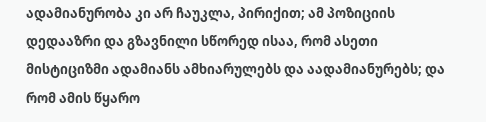ადამიანურობა კი არ ჩაუკლა, პირიქით; ამ პოზიციის დედააზრი და გზავნილი სწორედ ისაა, რომ ასეთი მისტიციზმი ადამიანს ამხიარულებს და აადამიანურებს; და რომ ამის წყარო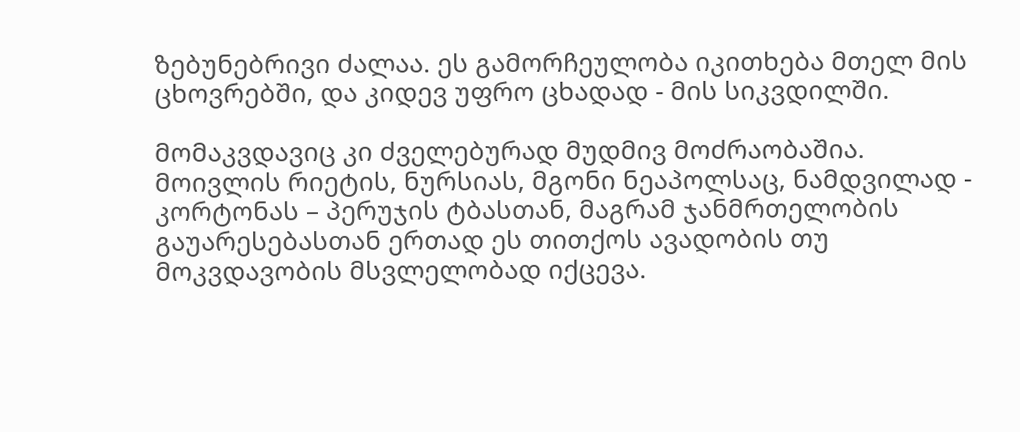ზებუნებრივი ძალაა. ეს გამორჩეულობა იკითხება მთელ მის ცხოვრებში, და კიდევ უფრო ცხადად - მის სიკვდილში.

მომაკვდავიც კი ძველებურად მუდმივ მოძრაობაშია. მოივლის რიეტის, ნურსიას, მგონი ნეაპოლსაც, ნამდვილად - კორტონას – პერუჯის ტბასთან, მაგრამ ჯანმრთელობის გაუარესებასთან ერთად ეს თითქოს ავადობის თუ მოკვდავობის მსვლელობად იქცევა.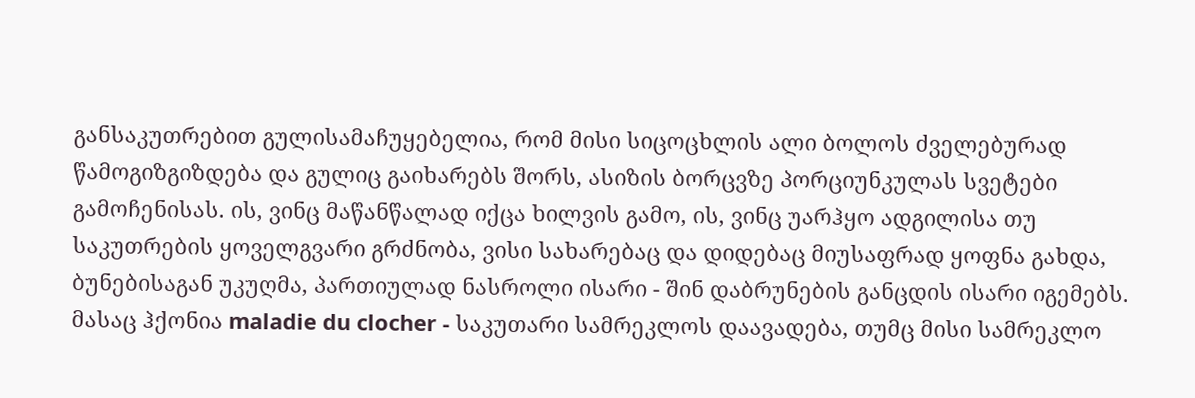განსაკუთრებით გულისამაჩუყებელია, რომ მისი სიცოცხლის ალი ბოლოს ძველებურად წამოგიზგიზდება და გულიც გაიხარებს შორს, ასიზის ბორცვზე პორციუნკულას სვეტები გამოჩენისას. ის, ვინც მაწანწალად იქცა ხილვის გამო, ის, ვინც უარჰყო ადგილისა თუ საკუთრების ყოველგვარი გრძნობა, ვისი სახარებაც და დიდებაც მიუსაფრად ყოფნა გახდა, ბუნებისაგან უკუღმა, პართიულად ნასროლი ისარი - შინ დაბრუნების განცდის ისარი იგემებს. მასაც ჰქონია maladie du clocher - საკუთარი სამრეკლოს დაავადება, თუმც მისი სამრეკლო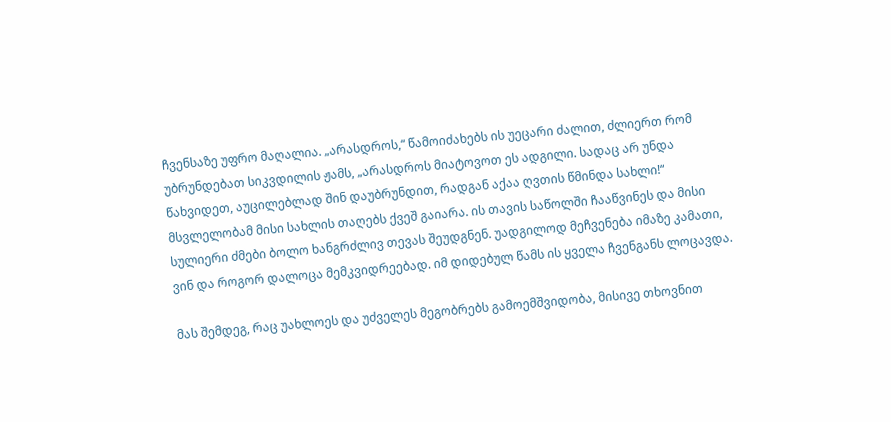ჩვენსაზე უფრო მაღალია. „არასდროს,“ წამოიძახებს ის უეცარი ძალით, ძლიერთ რომ უბრუნდებათ სიკვდილის ჟამს, „არასდროს მიატოვოთ ეს ადგილი. სადაც არ უნდა წახვიდეთ, აუცილებლად შინ დაუბრუნდით, რადგან აქაა ღვთის წმინდა სახლი!“ მსვლელობამ მისი სახლის თაღებს ქვეშ გაიარა. ის თავის საწოლში ჩააწვინეს და მისი სულიერი ძმები ბოლო ხანგრძლივ თევას შეუდგნენ. უადგილოდ მეჩვენება იმაზე კამათი, ვინ და როგორ დალოცა მემკვიდრეებად. იმ დიდებულ წამს ის ყველა ჩვენგანს ლოცავდა.

მას შემდეგ, რაც უახლოეს და უძველეს მეგობრებს გამოემშვიდობა, მისივე თხოვნით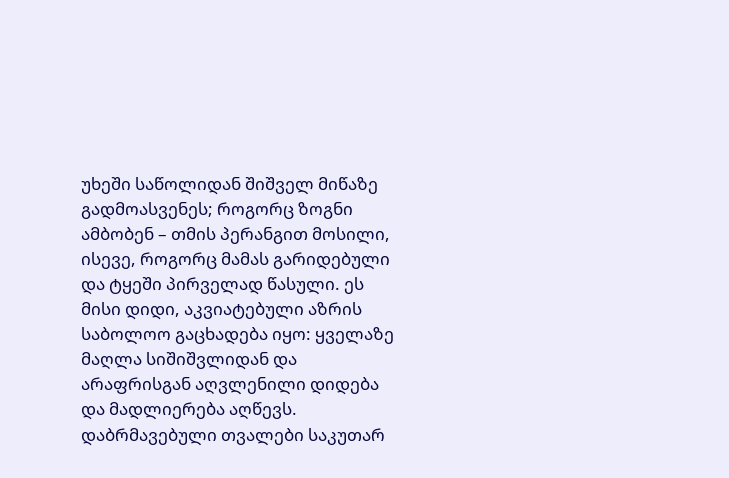უხეში საწოლიდან შიშველ მიწაზე გადმოასვენეს; როგორც ზოგნი ამბობენ – თმის პერანგით მოსილი, ისევე, როგორც მამას გარიდებული და ტყეში პირველად წასული. ეს მისი დიდი, აკვიატებული აზრის საბოლოო გაცხადება იყო: ყველაზე მაღლა სიშიშვლიდან და არაფრისგან აღვლენილი დიდება და მადლიერება აღწევს. დაბრმავებული თვალები საკუთარ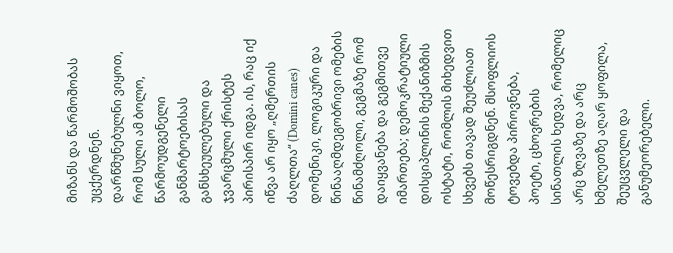მიზანს და წარმოშობას უცქერდნენ. დარწმუნებულნი ვიყოთ, რომ სული ამ ბოლო, წარმოუდგენელი განმარტოებისას განსხეულებული და ჯვარცმული ქრისტეს პირისპირ იდგა. ის, რაც იქ იწვა არ იყო „ღმერთის ძაღლთა“ (Domini canes) დომენიკი, ლოგიკური და წინააღმდეგობრივი ომების წინამძღოლი, გეგმაზე რომ დაიყვანება და გეგმითვე იმართება; დემოკრატიული დისციპლინის მექანიზმის ოსტატი, რომლის მიხედვით სხვებს თავად შეუძლიათ მოწესრიგდნენ. მსოფლიოს ტოვებდა პიროვნება, პოეტი, ცხოვრების სინათლის ხედვა, რომელიც არც ზღვაზე და არც ხმელეთზე აღარ ყოფილა, შეუცვლელი და განუმეორებელი.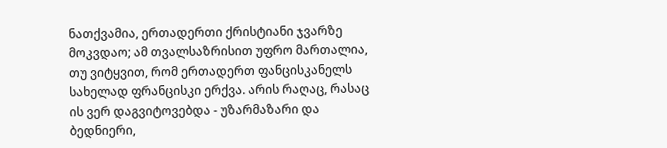ნათქვამია, ერთადერთი ქრისტიანი ჯვარზე მოკვდაო; ამ თვალსაზრისით უფრო მართალია, თუ ვიტყვით, რომ ერთადერთ ფანცისკანელს სახელად ფრანცისკი ერქვა. არის რაღაც, რასაც ის ვერ დაგვიტოვებდა - უზარმაზარი და ბედნიერი,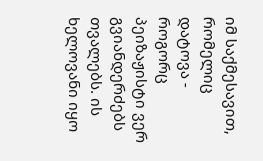იმ საქმესავით, რომელიც დატოვა - როგორც პეიზაჟისტი ვერ გვიანდერძებს თვალებს. ის ხელოვანი იყო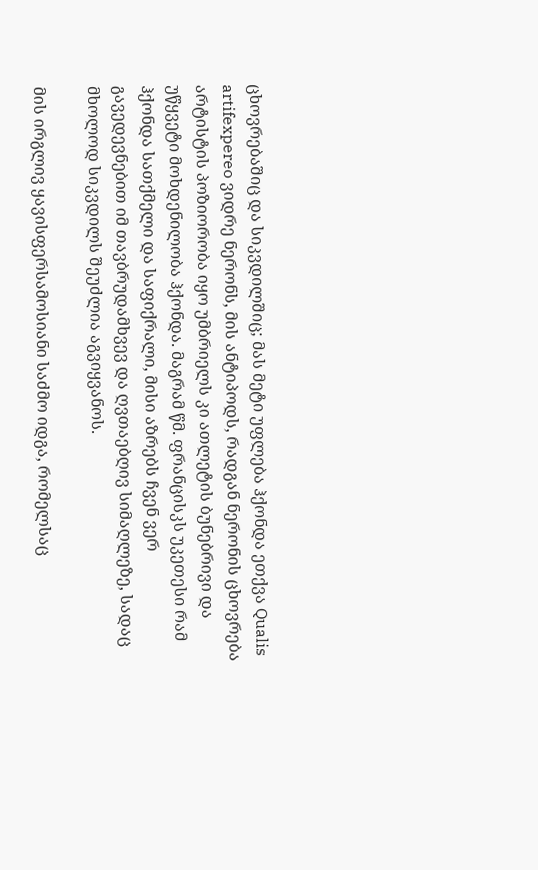ცხოვრებაშიც და სიკვდილშიც; მას მეტი უფლება ჰქონდა ეთქვა Qualis artifexpereo ვიდრე ნერონს, მის ანტიპოდს, რადგან ნერონის ცხოვრება არტისტის პოზიორობა იყო უმბრიელს კი ათლეტის ბუნებრივი და უწყვეტი მოხდენილობა ჰქონდა. მაგრამ წმ. ფრანცისკს უკეთესი რამ ჰქონდა სათქმელი და საფიქრალი, მისი აზრებს ჩვენ ვერ გავედევნებით იმ თავბრუდამხვევ და ღვთაებღივ სიმაღლეზე, სადაც მხოლოდ სიკვდილს შეუძლია აგვიყვანოს.

მის ირგლივ ყავისფერსამოსიანი საძმო იდგა, რომელსაც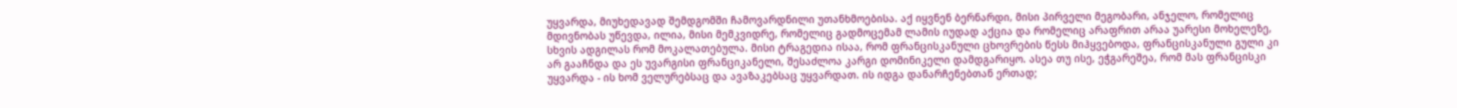უყვარდა, მიუხედავად შემდგომში ჩამოვარდნილი უთანხმოებისა. აქ იყვნენ ბერნარდი, მისი პირველი მეგობარი, ანჯელო, რომელიც მდივნობას უწევდა, ილია, მისი მემკვიდრე, რომელიც გადმოცემამ ლამის იუდად აქცია და რომელიც არაფრით არაა უარესი მოხელეზე, სხვის ადგილას რომ მოკალათებულა. მისი ტრაგედია ისაა, რომ ფრანცისკანული ცხოვრების წესს მიჰყვებოდა, ფრანცისკანული გული კი არ გააჩნდა და ეს უვარგისი ფრანციკანელი, შესაძლოა კარგი დომინიკელი დამდგარიყო. ასეა თუ ისე, ეჭგარეშეა, რომ მას ფრანცისკი უყვარდა - ის ხომ ველურებსაც და ავაზაკებსაც უყვარდათ. ის იდგა დანარჩენებთან ერთად;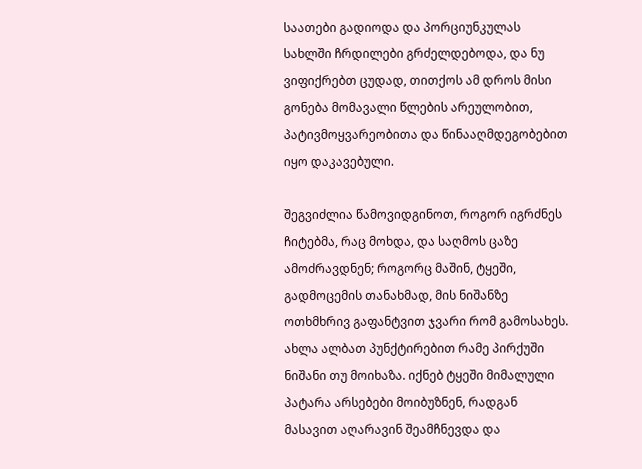საათები გადიოდა და პორციუნკულას სახლში ჩრდილები გრძელდებოდა, და ნუ ვიფიქრებთ ცუდად, თითქოს ამ დროს მისი გონება მომავალი წლების არეულობით, პატივმოყვარეობითა და წინააღმდეგობებით იყო დაკავებული.

შეგვიძლია წამოვიდგინოთ, როგორ იგრძნეს ჩიტებმა, რაც მოხდა, და საღმოს ცაზე ამოძრავდნენ; როგორც მაშინ, ტყეში, გადმოცემის თანახმად, მის ნიშანზე ოთხმხრივ გაფანტვით ჯვარი რომ გამოსახეს. ახლა ალბათ პუნქტირებით რამე პირქუში ნიშანი თუ მოიხაზა. იქნებ ტყეში მიმალული პატარა არსებები მოიბუზნენ, რადგან მასავით აღარავინ შეამჩნევდა და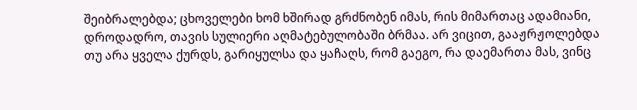შეიბრალებდა; ცხოველები ხომ ხშირად გრძნობენ იმას, რის მიმართაც ადამიანი, დროდადრო, თავის სულიერი აღმატებულობაში ბრმაა. არ ვიცით, გააჟრჟოლებდა თუ არა ყველა ქურდს, გარიყულსა და ყაჩაღს, რომ გაეგო, რა დაემართა მას, ვინც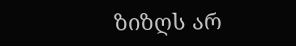ზიზღს არ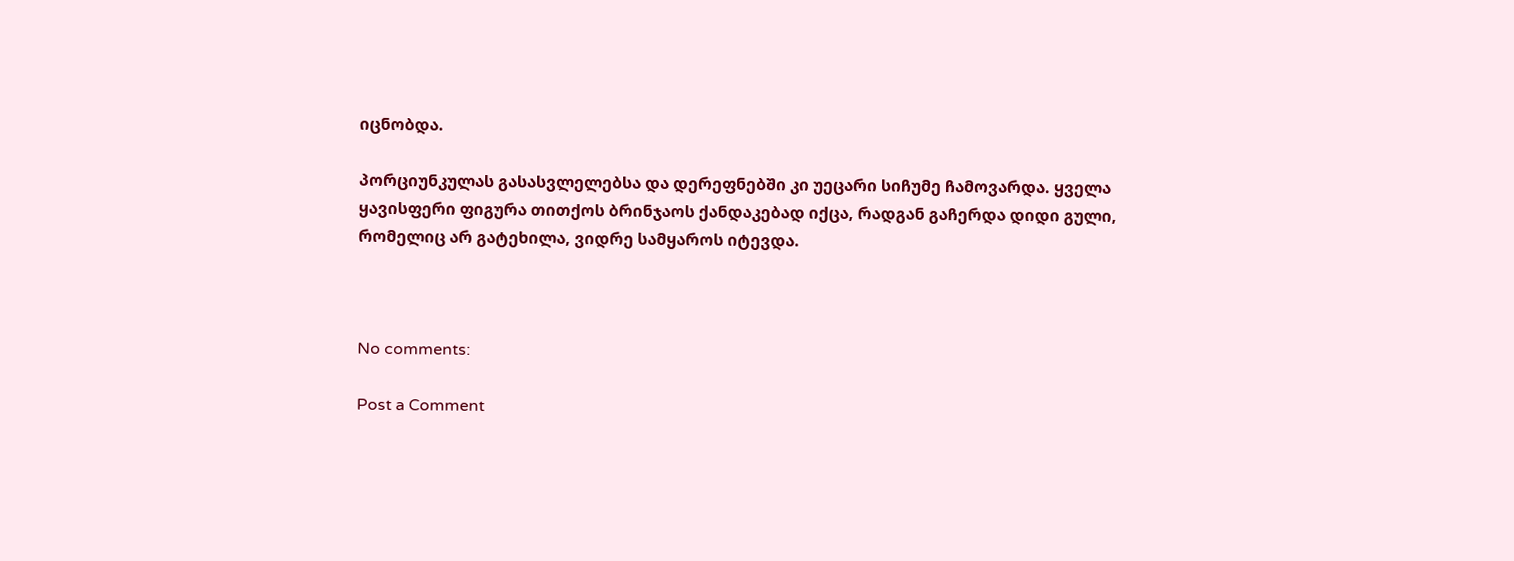იცნობდა.

პორციუნკულას გასასვლელებსა და დერეფნებში კი უეცარი სიჩუმე ჩამოვარდა. ყველა ყავისფერი ფიგურა თითქოს ბრინჯაოს ქანდაკებად იქცა, რადგან გაჩერდა დიდი გული, რომელიც არ გატეხილა, ვიდრე სამყაროს იტევდა.



No comments:

Post a Comment